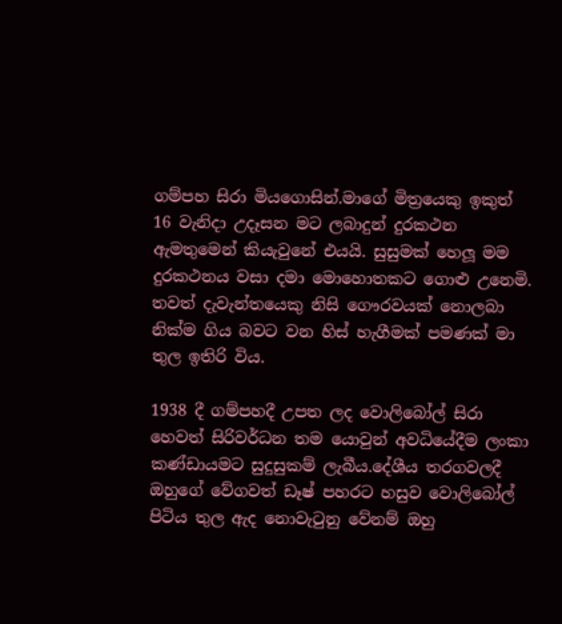ගම්පහ සිරා මියගොසින්.මාගේ මිත්‍රයෙකු ඉකුත් 16 වැනිදා උදෑසන මට ලබාදුන් දුරකථන ඇමතුමෙන් කියැවුනේ එයයි. සුසුමක් හෙලූ මම දුරකථනය වසා දමා මොහොතකට ගොළු උනෙමි. තවත් දැවැන්තයෙකු නිසි ගෞරවයක් නොලබා නික්ම ගිය බවට වන හිස් හැගීමක් පමණක් මා තුල ඉතිරි විය.

1938 දී ගම්පහදී උපත ලද වොලිබෝල් සිරා හෙවත් සිරිවර්ධන තම යොවුන් අවධියේදීම ලංකා කණ්ඩායමට සුදුසුකම් ලැබීය.දේශීය තරගවලදී ඔහුගේ වේගවත් ඩෑෂ් පහරට හසුව වොලිබෝල් පිටිය තුල ඇද නොවැටුනු වේනම් ඔහු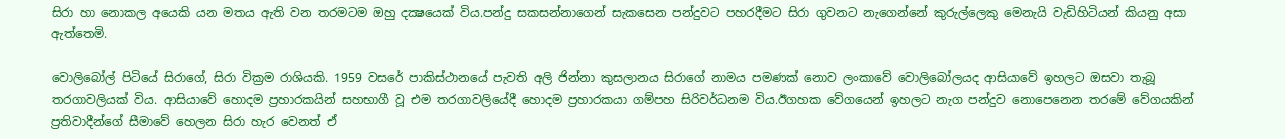සිරා හා නොකල අයෙකි යන මතය ඇති වන තරමටම ඔහු දක්‍ෂයෙක් විය.පන්දු සකසන්නාගෙන් සැකසෙන පන්දුවට පහරදීමට සිරා ගුවනට නැගෙන්නේ කුරුල්ලෙකු මෙනැයි වැඩිහිටියන් කියනු අසා ඇත්තෙමි.

වොලිබෝල් පිටියේ සිරාගේ, සිරා වික්‍රම රාශියකි. 1959 වසරේ පාකිස්ථානයේ පැවති අලි ජින්නා කුසලානය සිරාගේ නාමය පමණක් නොව ලංකාවේ වොලිබෝලයද ආසියාවේ ඉහලට ඔසවා තැබූ තරගාවලියක් විය. ආසියාවේ හොදම ප්‍රහාරකයින් සහභාගී වූ එම තරගාවලියේදී හොදම ප්‍රහාරකයා ගම්පහ සිරිවර්ධනම විය.ඊගහක වේගයෙන් ඉහලට නැග පන්දුව නොපෙනෙන තරමේ වේගයකින් ප්‍රතිවාදීන්ගේ සීමාවේ හෙලන සිරා හැර වෙනත් ඒ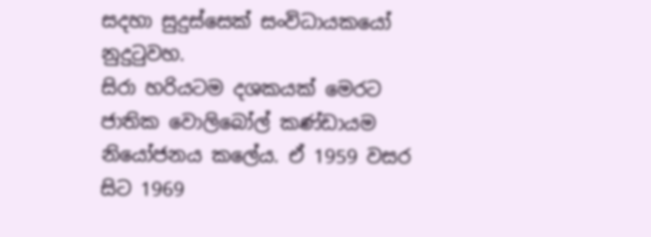සදහා සුදුස්සෙක් සංවිධායකයෝ නුදුටුවහ.
සිරා හරියටම දශකයක් මෙරට ජාතික වොලිබෝල් කණ්ඩායම නියෝජනය කලේය. ඒ 1959 වසර සිට 1969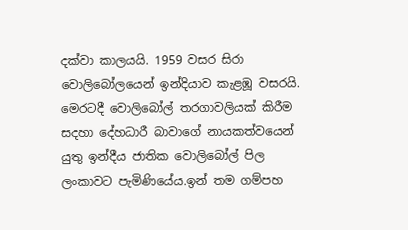දක්වා කාලයයි. 1959 වසර සිරා වොලිබෝලයෙන් ඉන්දියාව කැළඹූ වසරයි. මෙරටදී වොලිබෝල් තරගාවලියක් කිරීම සදහා දේහධාරී බාවාගේ නායකත්වයෙන් යුතු ඉන්දීය ජාතික වොලිබෝල් පිල ලංකාවට පැමිණියේය.ඉන් තම ගම්පහ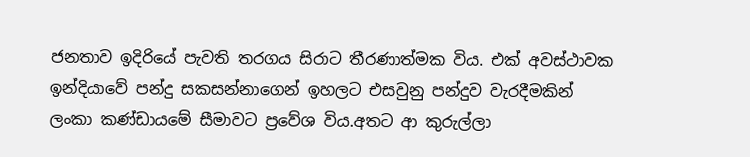ජනතාව ඉදිරියේ පැවති තරගය සිරාට තීරණාත්මක විය. එක් අවස්ථාවක ඉන්දියාවේ පන්දු සකසන්නාගෙන් ඉහලට එසවුනු පන්දුව වැරදීමකින් ලංකා කණ්ඩායමේ සීමාවට ප්‍රවේශ විය.අතට ආ කුරුල්ලා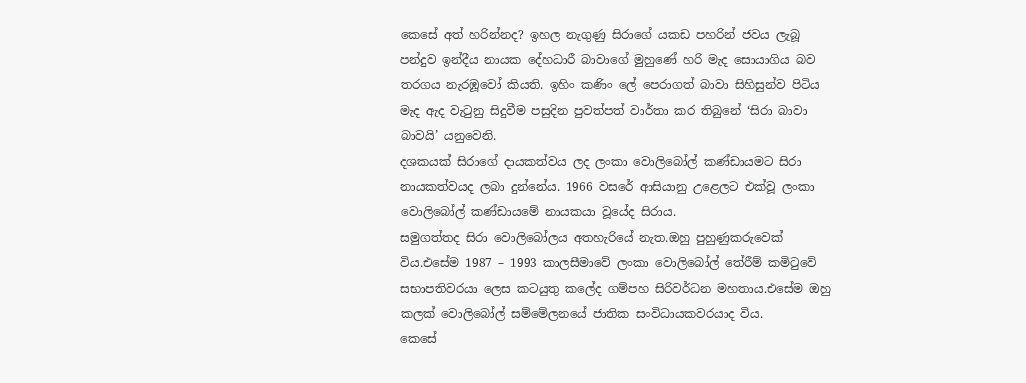කෙසේ අත් හරින්නද? ඉහල නැගුණු සිරාගේ යකඩ පහරින් ජවය ලැබූ පන්දුව ඉන්දීය නායක දේහධාරී බාවාගේ මුහුණේ හරි මැද සොයාගිය බව තරගය නැරඹූවෝ කියති. ඉහිං කණිං ලේ පෙරාගත් බාවා සිහිසුන්ව පිටිය මැද ඇද වැටුනු සිදුවීම පසුදින පුවත්පත් වාර්තා කර තිබුනේ ‘සිරා බාවා බාවයි’ යනුවෙනි.
දශකයක් සිරාගේ දායකත්වය ලද ලංකා වොලිබෝල් කණ්ඩායමට සිරා නායකත්වයද ලබා දුන්නේය. 1966 වසරේ ආසියානු උළෙලට එක්වූ ලංකා වොලිබෝල් කණ්ඩායමේ නායකයා වූයේද සිරාය.
සමුගත්තද සිරා වොලිබෝලය අතහැරියේ නැත.ඔහු පුහුණුකරුවෙක් විය.එසේම 1987 – 1993 කාලසීමාවේ ලංකා වොලිබෝල් තේරීම් කමිටුවේ සභාපතිවරයා ලෙස කටයුතු කලේද ගම්පහ සිරිවර්ධන මහතාය.එසේම ඔහු කලක් වොලිබෝල් සම්මේලනයේ ජාතික සංවිධායකවරයාද විය.
කෙසේ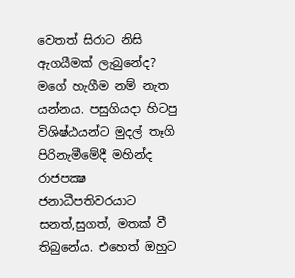වෙතත් සිරාට නිසි ඇගයීමක් ලැබුනේද? මගේ හැගීම නම් නැත යන්නය. පසුගියදා හිටපු විශිෂ්ඨයන්ට මුදල් තෑගි පිරිනැමීමේදී මහින්ද රාජපක්‍ෂ ජනාධීපතිවරයාට සනත්,සුගත්, මතක් වී තිබුනේය. එහෙත් ඔහුට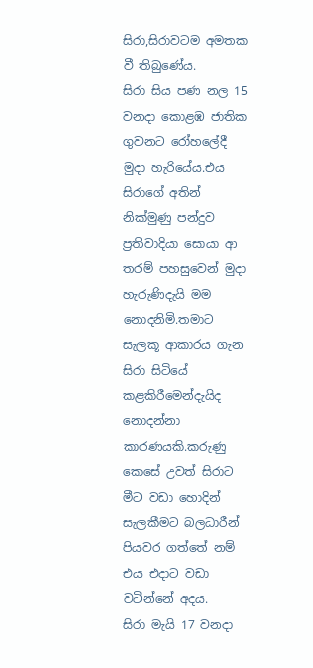සිරා,සිරාවටම අමතක වී තිබුණේය.
සිරා සිය පණ නල 15 වනදා කොළඹ ජාතික ගුවනට රෝහලේදී මුදා හැරියේය.එය සිරාගේ අතින් නික්මුණු පන්දුව ප්‍රතිවාදියා සොයා ආ තරම් පහසුවෙන් මුදා හැරුණිදැයි මම නොදනිමි.තමාට සැලකූ ආකාරය ගැන සිරා සිටියේ කළකිරීමෙන්දැයිද නොදන්නා කාරණයකි.කරුණු කෙසේ උවත් සිරාට මීට වඩා හොදින් සැලකීමට බලධාරීන් පියවර ගත්තේ නම් එය එදාට වඩා වටින්නේ අදය.
සිරා මැයි 17 වනදා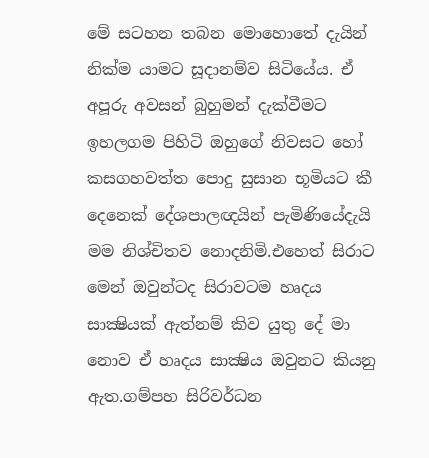මේ සටහන තබන මොහොතේ දැයින් නික්ම යාමට සූදානම්ව සිටියේය. ඒ අපූරු අවසන් බුහුමන් දැක්වීමට ඉහලගම පිහිටි ඔහුගේ නිවසට හෝ කසගහවත්ත පොදු සුසාන භූමියට කී දෙනෙක් දේශපාලඥයින් පැමිණියේදැයි මම නිශ්චිතව නොදනිමි.එහෙත් සිරාට මෙන් ඔවුන්ටද සිරාවටම හෘදය සාක්‍ෂියක් ඇත්නම් කිව යුතු දේ මා නොව ඒ හෘදය සාක්‍ෂිය ඔවුනට කියනු ඇත.ගම්පහ සිරිවර්ධන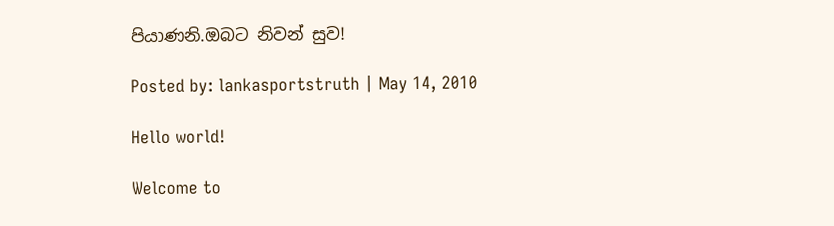පියාණනි.ඔබට නිවන් සුව!

Posted by: lankasportstruth | May 14, 2010

Hello world!

Welcome to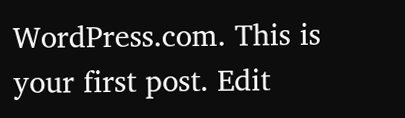WordPress.com. This is your first post. Edit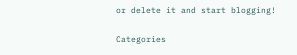or delete it and start blogging!

Categories